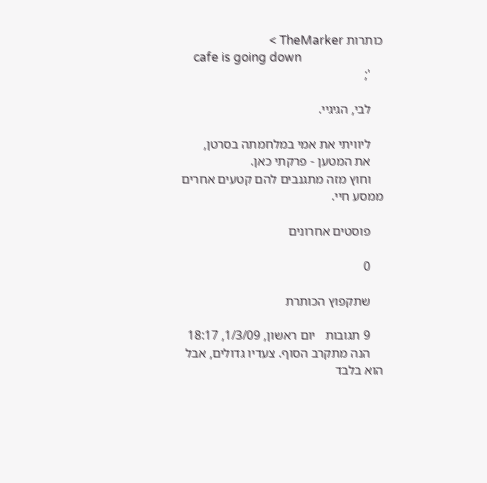כותרות TheMarker >
    cafe is going down
    ';

    לבי, הגיגיי.

    ליוויתי את אמי במלחמתה בסרטן,
    את המטען - פרקתי כאן.
    וחוץ מזה מתגנבים להם קטעים אחרים ממסע חיי.

    פוסטים אחרונים

    0

    שתקפוץ הכותרת

    9 תגובות   יום ראשון, 1/3/09, 18:17
    הנה מתקרב הסוף. צעדיו גדולים, אבל הוא בלבד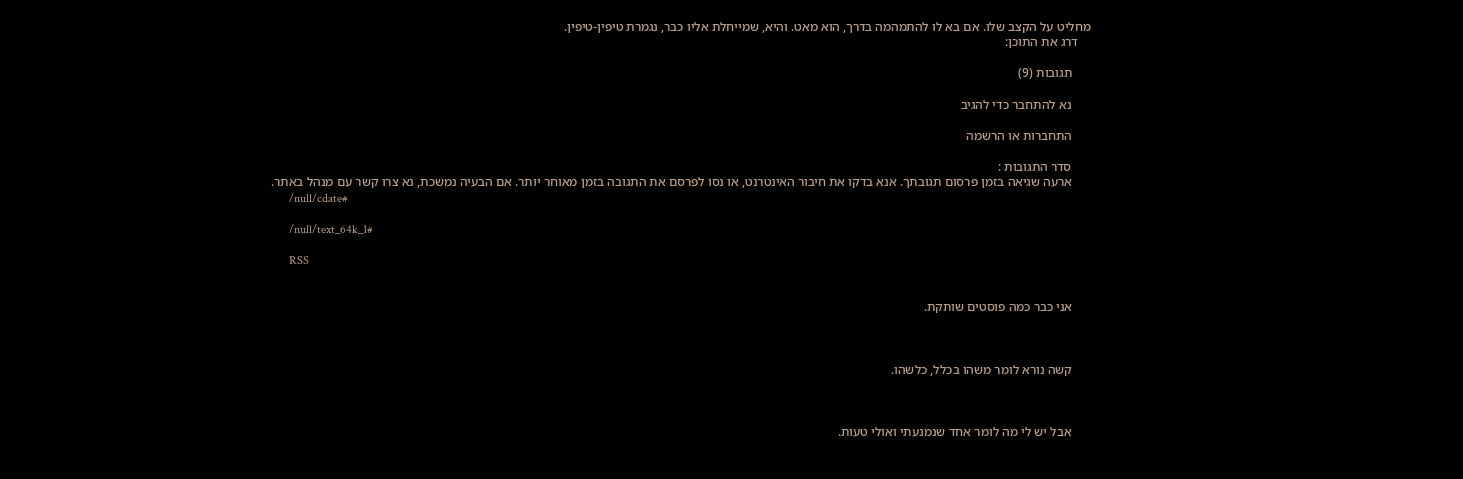מחליט על הקצב שלו. אם בא לו להתמהמה בדרך, הוא מאט. והיא, שמייחלת אליו כבר, נגמרת טיפין-טיפין.
    דרג את התוכן:

      תגובות (9)

      נא להתחבר כדי להגיב

      התחברות או הרשמה

      סדר התגובות :
      ארעה שגיאה בזמן פרסום תגובתך. אנא בדקו את חיבור האינטרנט, או נסו לפרסם את התגובה בזמן מאוחר יותר. אם הבעיה נמשכת, נא צרו קשר עם מנהל באתר.
      /null/cdate#

      /null/text_64k_1#

      RSS


      אני כבר כמה פוסטים שותקת.



      קשה נורא לומר משהו בכלל, כלשהו.



      אבל יש לי מה לומר אחד שנמנעתי ואולי טעות.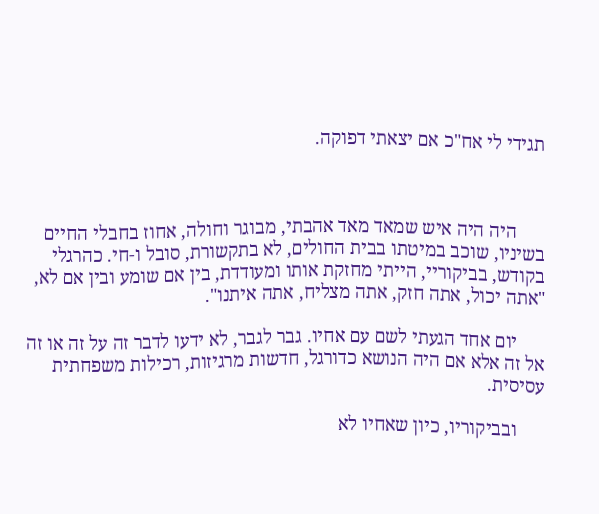תגידי לי אח"כ אם יצאתי דפוקה.



      היה היה איש שמאד מאד אהבתי, מבוגר וחולה, אחוז בחבלי החיים בשיניו, שוכב במיטתו בבית החולים, לא בתקשורת, סובל ו-חי. כהרגלי בקודש, בביקוריי, הייתי מחזקת אותו ומעודדת, בין אם שומע ובין אם לא, "אתה יכול, אתה חזק, אתה מצליח, אתה איתנו".

      יום אחד הגעתי לשם עם אחיו. גבר לגבר, לא ידעו לדבר זה על זה או זה אל זה אלא אם היה הנושא כדורגל, חדשות מרגיזות, רכילות משפחתית עסיסית.

      ובביקוריו, כיון שאחיו לא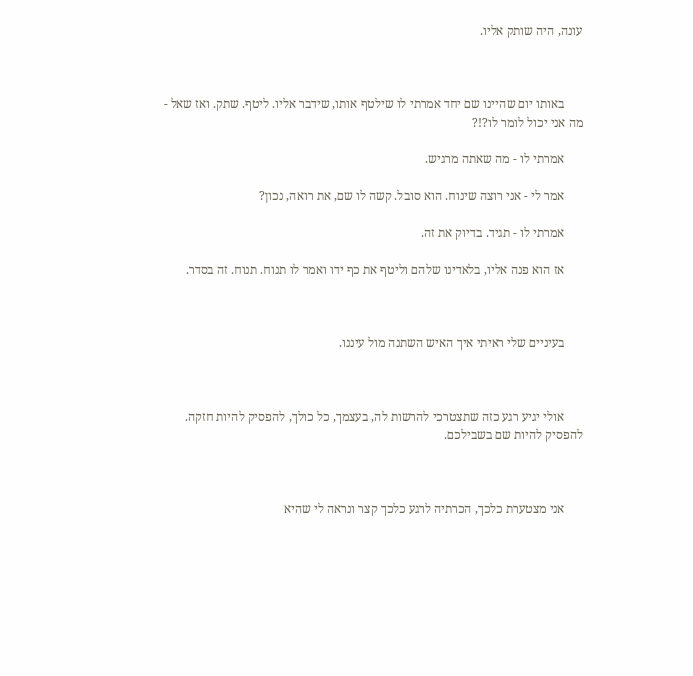עונה, היה שותק אליו.



      באותו יום שהיינו שם יחד אמרתי לו שילטף אותו, שידבר אליו. ליטף. שתק. ואז שאל - מה אני יכול לומר לו?!?

      אמרתי לו - מה שאתה מרגיש.

      אמר לי - אני רוצה שינוח. הוא סובל. קשה לו שם, את רואה, נכון?

      אמרתי לו - תגיד. בדיוק את זה.

      אז הוא פנה אליו, בלאדינו שלהם וליטף את כף ידו ואמר לו תנוח. תנוח. זה בסדר.



      בעיניים שלי ראיתי איך האיש השתנה מול עיננו.



      אולי יגיע רגע כזה שתצטרכי להרשות לה, בעצמך, כל כולך, להפסיק להיות חזקה. להפסיק להיות שם בשבילכם.



      אני מצטערת כלכך, הכרתיה לרגע כלכך קצר ונראה לי שהיא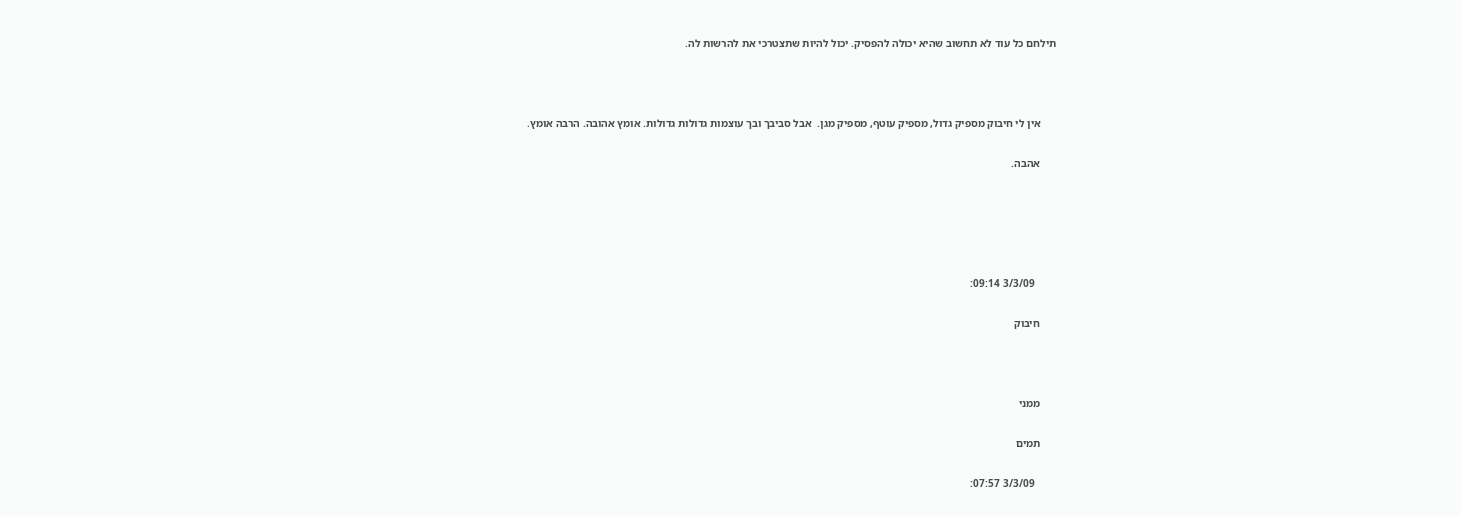תילחם כל עוד לא תחשוב שהיא יכולה להפסיק. יכול להיות שתצטרכי את להרשות לה.



      אין לי חיבוק מספיק גדול, מספיק עוטף, מספיק מגן.  אבל סביבך ובך עוצמות גדולות גדולות. אומץ אהובה. הרבה אומץ.

      אהבה.





        3/3/09 09:14:

      חיבוק



      ממני

      תמים

        3/3/09 07:57: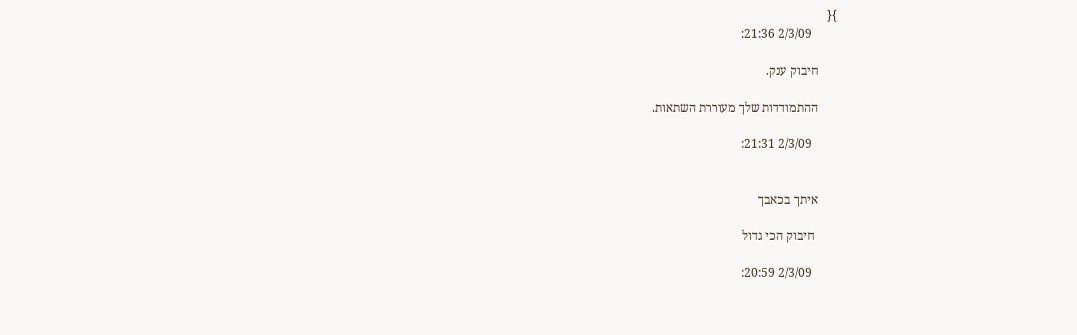}{
        2/3/09 21:36:

      חיבוק ענק.

      ההתמודדות שלך מעוררת השתאות.

        2/3/09 21:31:


      איתך בכאבך

       חיבוק הכי גדול

        2/3/09 20:59: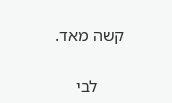קשה מאד.

      לבי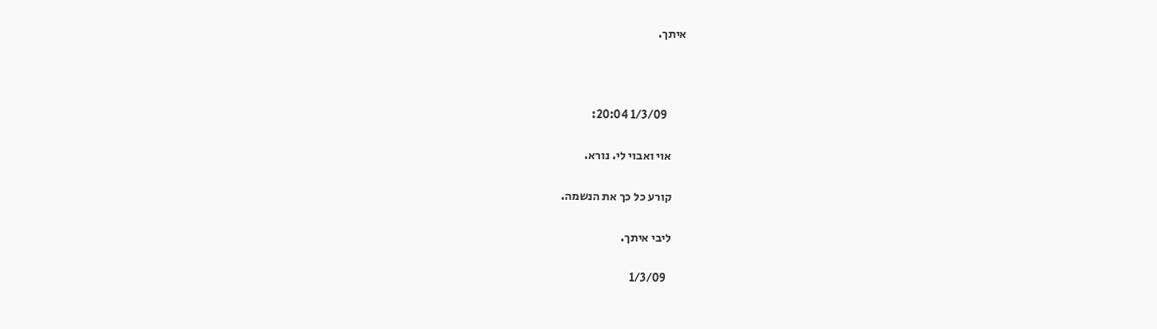איתך.



        1/3/09 20:04:

      אוי ואבוי לי. נורא.

      קורע כל כך את הנשמה.

      ליבי איתך.

        1/3/09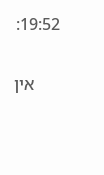19:52:

      אין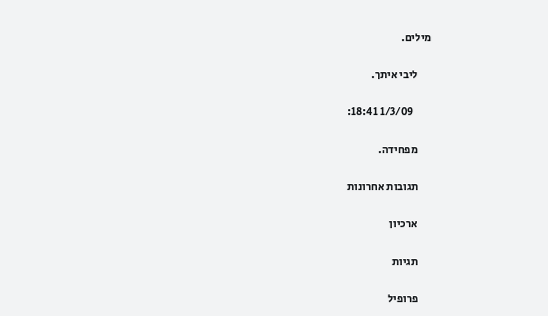מילים.

      ליבי איתך.

        1/3/09 18:41:

      מפחידה.

      תגובות אחרונות

      ארכיון

      תגיות

      פרופיל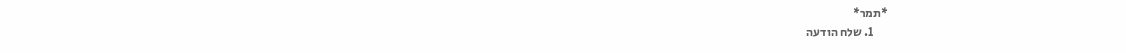*תמר*
      1. שלח הודעה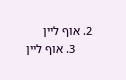2. אוף ליין
      3. אוף ליין